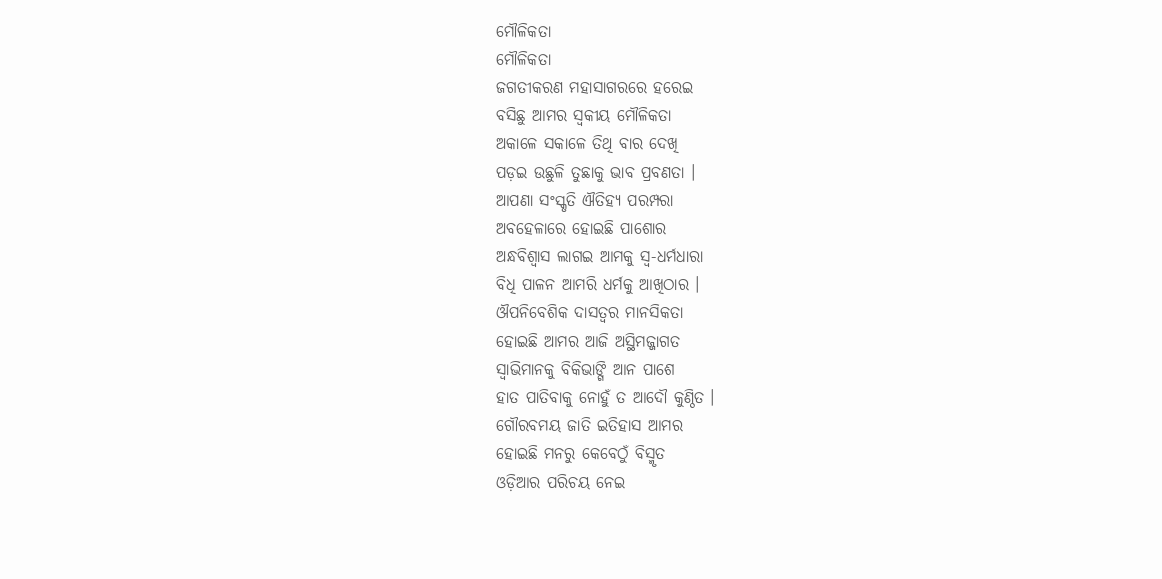ମୌଳିକତା
ମୌଳିକତା
ଜଗତୀକରଣ ମହାସାଗରରେ ହରେଇ
ବସିଛୁ ଆମର ସ୍ବକୀୟ ମୌଳିକତା
ଅକାଳେ ସକାଳେ ତିଥି ବାର ଦେଖି
ପଡ଼ଇ ଉଛୁଳି ତୁଛାକୁ ଭାବ ପ୍ରବଣତା ।
ଆପଣା ସଂସ୍କୃତି ଐତିହ୍ୟ ପରମ୍ପରା
ଅବହେଳାରେ ହୋଇଛି ପାଶୋର
ଅନ୍ଧବିଶ୍ୱାସ ଲାଗଇ ଆମକୁ ସ୍ବ-ଧର୍ମଧାରା
ବିଧି ପାଳନ ଆମରି ଧର୍ମକୁ ଆଖିଠାର ।
ଔପନିବେଶିକ ଦାସତ୍ୱର ମାନସିକତା
ହୋଇଛି ଆମର ଆଜି ଅସ୍ଥିମଜ୍ଜାଗତ
ସ୍ବାଭିମାନକୁ ବିକିଭାଙ୍ଗି ଆନ ପାଶେ
ହାତ ପାତିବାକୁ ନୋହୁଁ ତ ଆଦୌ କୁଣ୍ଠିତ ।
ଗୌରବମୟ ଜାତି ଇତିହାସ ଆମର
ହୋଇଛି ମନରୁ କେବେଠୁଁ ବିସ୍ମୃତ
ଓଡ଼ିଆର ପରିଚୟ ନେଇ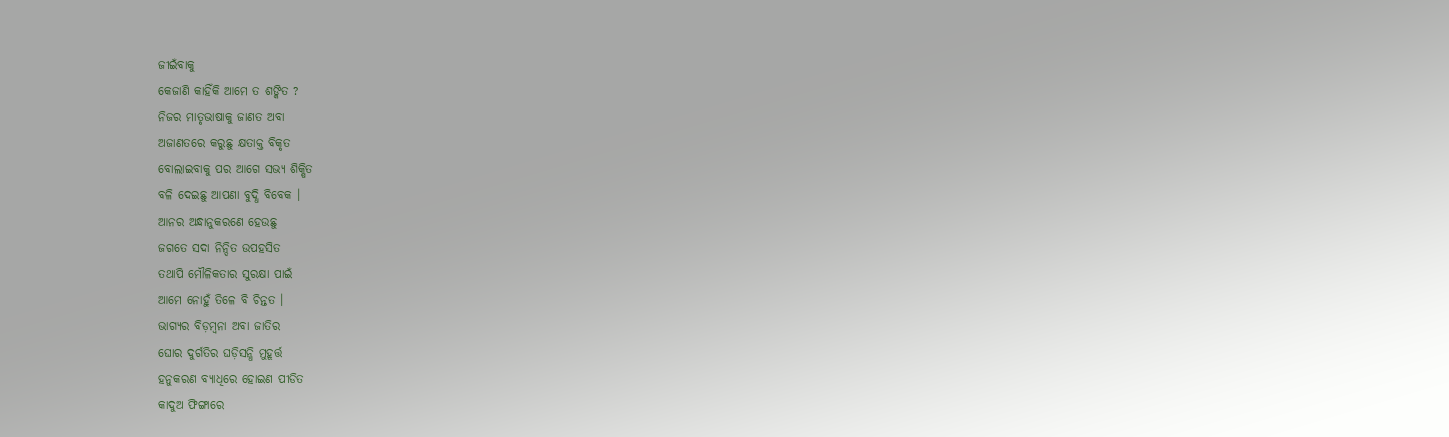ଜୀଇଁବାକୁ
କେଜାଣି କାହିଁକି ଆମେ ତ ଶଙ୍କିତ ?
ନିଜର ମାତୃଭାଷାକୁ ଜାଣତ ଅବା
ଅଜାଣତରେ କରୁଛୁ କ୍ଷତାକ୍ତ ବିକୃତ
ବୋଲାଇବାକୁ ପର ଆଗେ ସଭ୍ୟ ଶିକ୍ଷିତ
ବଳି ଦେଇଛୁ ଆପଣା ବୁଦ୍ଧି ବିବେକ ।
ଆନର ଅନ୍ଧାନୁକରଣେ ହେଉଛୁ
ଜଗତେ ସଦା ନିନ୍ଦିତ ଉପହସିତ
ତଥାପି ମୌଳିକତାର ସୁରକ୍ଷା ପାଇଁ
ଆମେ ନୋହୁଁ ତିଳେ ବି ଚିନ୍ତତ ।
ଭାଗ୍ୟର ବିଡ଼ମ୍ବନା ଅବା ଜାତିର
ଘୋର ଦୁର୍ଗତିର ଘଡ଼ିସନ୍ଧି ମୁହୂର୍ତ୍ତ
ହନୁକରଣ ବ୍ଯାଧିରେ ହୋଇଣ ପୀଡିତ
କାଦୁଅ ଫିଙ୍ଗାରେ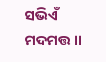ସଭିଏଁ ମଦମତ୍ତ ।।